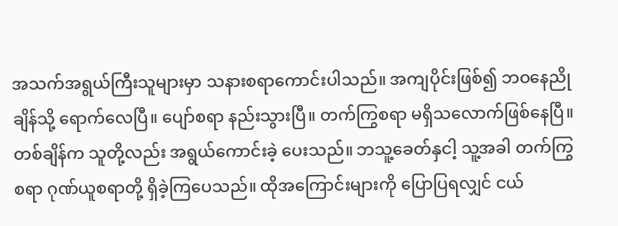အသက်အရွယ်ကြီးသူများမှာ သနားစရာကောင်းပါသည်။ အကျပိုင်းဖြစ်၍ ဘဝနေညိုချိန်သို့ ရောက်လေပြီ။ ပျော်စရာ နည်းသွားပြီ။ တက်ကြွစရာ မရှိသလောက်ဖြစ်နေပြီ။ တစ်ချိန်က သူတို့လည်း အရွယ်ကောင်းခဲ့ ပေးသည်။ ဘသူ့ခေတ်နှငါ့ သူ့အခါ တက်ကြွစရာ ဂုဏ်ယူစရာတို့ ရှိခဲ့ကြပေသည်။ ထိုအကြောင်းများကို ပြောပြရလျှင် ငယ်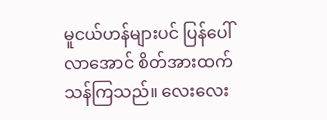မူငယ်ဟန်များပင် ပြန်ပေါ်လာအောင် စိတ်အားထက်သန်ကြသည်။ လေး‌‌လေး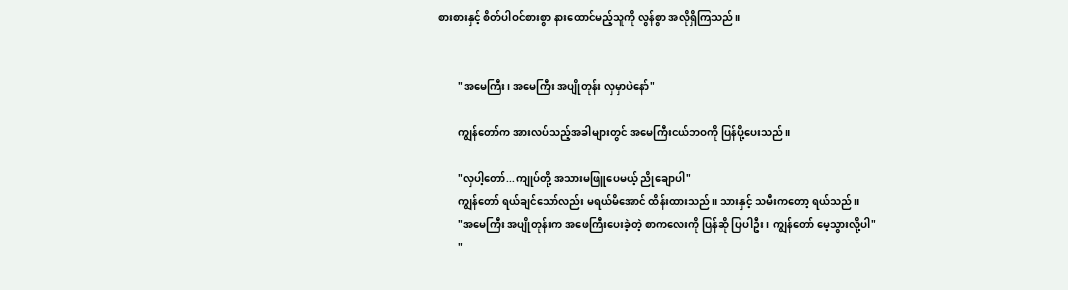စားစားနှင့် စိတ်ပါဝင်စားစွာ နားထောင်မည့်သူကို လွန်စွာ အလိုရှိကြသည်။


        "အမေကြီး၊ အမေကြီး အပျိုတုန်း လှမှာပဲနော်"

        ကျွန်တော်က အားလပ်သည့်အခါများတွင် အမေကြီးငယ်ဘဝကို ပြန်ပို့ပေးသည်။

        "လှပါ့တော်...ကျုပ်တို့ အသားမဖြူပေမယ့် ညိုချောပါ"
        ကျွန်တော် ရယ်ချင်သော်လည်း မရယ်မိအောင် ထိန်းထားသည်။ သားနှင့် သမီးကတော့ ရယ်သည်။
        "အမေကြီး အပျိုတုန်းက အဖေကြီးပေးခဲ့တဲ့ စာကလေးကို ပြန်ဆို ပြပါဦး၊ ကျွန်တော် မေ့သွားလို့ပါ"
        "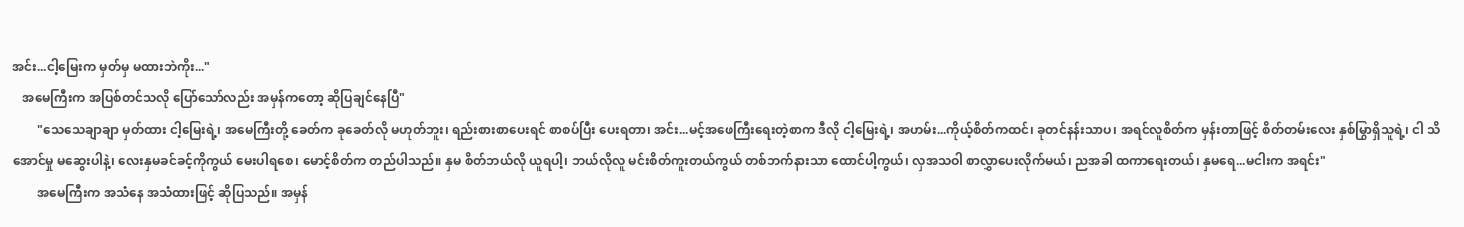အင်း...ငါ့မြေးက မှတ်မှ မထားဘဲကိုး..."
   အမေကြီးက အပြစ်တင်သလို ပြော်သော်လည်း အမှန်ကတော့ ဆိုပြချင်နေပြီ"
        "သေသေချာချာ မှတ်ထား ငါ့မြေးရဲ့၊ အမေကြီးတို့ ခေတ်က ခုခေတ်လို မဟုတ်ဘူး၊ ရည်းစားစာ‌ပေးရင် စာစပ်ပြီး ပေးရတာ၊ အင်း...မင့်အဖေကြီးရေးတဲ့စာက ဒီလို ငါ့မြေးရဲ့၊ အဟမ်း...ကိုယ့်စိတ်ကထင်၊ ခုတင်နန်းသာပ၊ အရင်လူစိတ်က မှန်းတာဖြင့် စိတ်တမ်းလေး နှစ်မြွာရှိသူရဲ့၊ ငါ သိအောင်မှု မဆွေးပါနဲ့၊ လေးနှမခင်ခင့်ကိုကွယ် မေးပါရစေ၊ မောင့်စိတ်က တည်ပါသည်။ နှမ စိတ်ဘယ်လို ယူရပါ့၊ ဘယ်လိုလူ မင်းစိတ်ကူးတယ်ကွယ် တစ်ဘက်နားသာ ထောင်ပါ့ကွယ်၊ လှအသဝါ စာလွှာပေးလိုက်မယ်၊ ညအခါ ထကာရေးတယ်၊ နှမရေ...မငါးက အရင်း"
        အမေကြီးက အသံနေ အသံထားဖြင့် ဆိုပြသည်။ အမှန်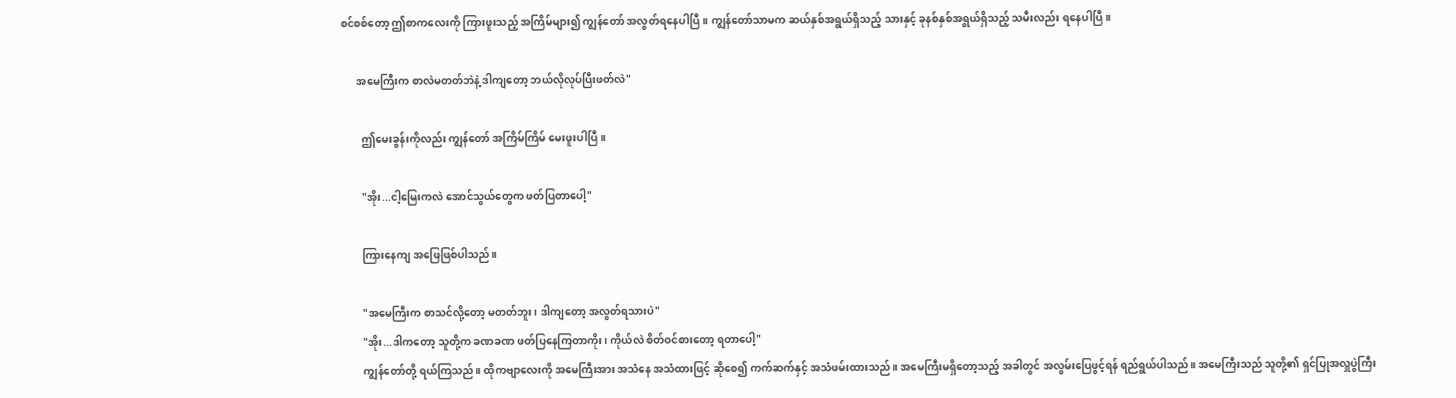စင်စစ်တော့ ဤစာကလေးကို ကြားဖူးသည့် အကြိမ်များ၍ ကျွန်တော် အလွတ်ရနေပါပြီ။ ကျွန်တော်သာမက ဆယ်နှစ်အရွယ်ရှိသည့် သားနှင့် ခုနစ်နှစ်အရွယ်ရှိသည့် သမီးလည်း ရနေပါပြီ။

      အမေကြီးက စာလဲမတတ်ဘဲနဲ့ ဒါကျတော့ ဘယ်လိုလုပ်ပြီးဖတ်လဲ"

        ဤမေးခွန်းကိုလည်း ကျွန်တော် အကြိမ်ကြိမ် မေးဖူးပါပြီ။

        "အိုး...ငါ့မြေးကလဲ အောင်သွယ်တွေက ဖတ်ပြတာပေါ့"

        ကြားနေကျ အ‌ဖြေဖြစ်ပါသည်။

        "အမေကြီးက စာသင်လို့တော့ မတတ်ဘူး၊ ဒါကျတော့ အလွတ်ရသားပဲ"
        "အိုး...ဒါကတော့ သူတို့က ခဏခဏ ဖတ်ပြနေကြတာကိုး၊ ကိုယ်လဲ စိတ်ဝင်စားတော့ ရတာပေါ့"
        ကျွန်တော်တို့ ရယ်ကြသည်။ ထိုကဗျာလေးကို အမေကြီးအား အသံနေ အသံထားဖြင့် ဆိုစေ၍ ကက်ဆက်နှင့် အသံဖမ်းထားသည်။ အမေကြီးမရှိတော့သည့် အခါတွင် အလွမ်းပြေဖွင့်ရန် ရည်ရွယ်ပါသည်။ အမေကြီးသည် သူတို့၏ ရှင်ပြုအလှူပွဲကြီး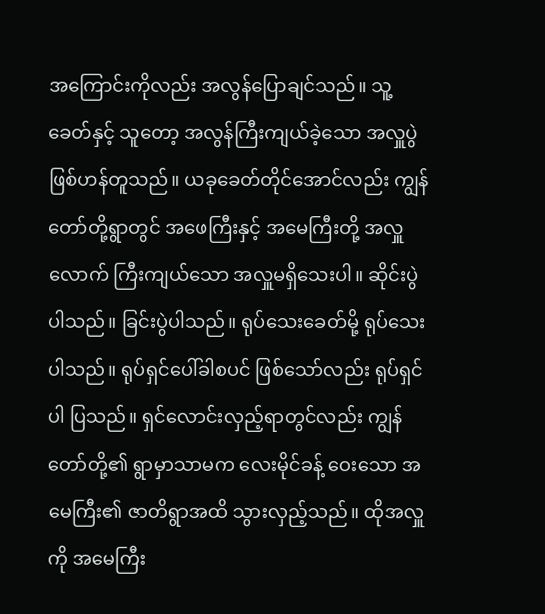အကြောင်းကိုလည်း အလွန်ပြောချင်သည်။ သူ့ခေတ်နှင့် သူတော့ အလွန်ကြီးကျယ်ခဲ့သော အလှူပွဲဖြစ်ဟန်တူသည်။ ယခုခေတ်တိုင်အောင်လည်း ကျွန်တော်တို့ရွာတွင် အဖေကြီးနှင့် အမေကြီးတို့ အလှူလောက် ကြီးကျယ်သော အလှူမရှိသေးပါ။ ဆိုင်းပွဲပါသည်။ ခြင်းပွဲပါသည်။ ရုပ်သေးခေတ်မို့ ရုပ်သေးပါသည်။ ရုပ်ရှင်ပေါ်ခါစပင် ဖြစ်သော်လည်း ရုပ်ရှင်ပါ ပြသည်။ ရှင်လောင်းလှည့်ရာတွင်လည်း ကျွန်တော်တို့၏ ရွာမှာသာမက လေးမိုင်ခန့် ဝေးသော အမေကြီး၏ ဇာတိရွာအထိ သွားလှည့်သည်။ ထိုအလှူကို အမေကြီး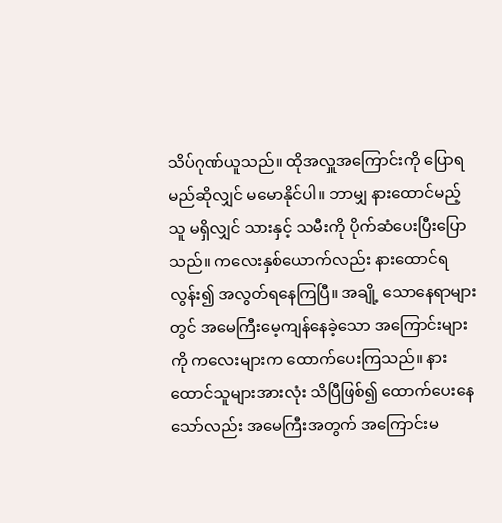သိပ်ဂုဏ်ယူသည်။ ထိုအလှူအကြောင်းကို ပြောရမည်ဆိုလျှင် မမောနိုင်ပါ။ ဘာမျှ နားထောင်မည့်သူ မရှိလျှင် သားနှင့် သမီးကို ပိုက်ဆံပေးပြီးပြောသည်။ ကလေးနှစ်ယောက်လည်း နားထောင်ရလွန်း၍ အလွတ်ရနေကြပြီ။ အချို့ သောနေရာများတွင် အမေကြီးမေ့ကျန်နေခဲ့သော အကြောင်းများကို ကလေးများက ထောက်ပေးကြသည်။ နားထောင်သူများအားလုံး သိပြီဖြစ်၍ ထောက်ပေးနေသော်လည်း အမေကြီးအတွက် အကြောင်းမ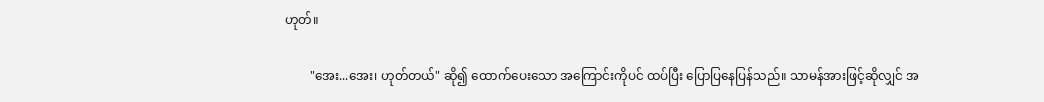ဟုတ်။

        "အေး...အေး၊ ဟုတ်တယ်" ဆို၍ ထောက်ပေးသော အကြောင်းကိုပင် ထပ်ပြီး ပြောပြနေပြန်သည်။ သာမန်အားဖြင့်ဆိုလျှင် အ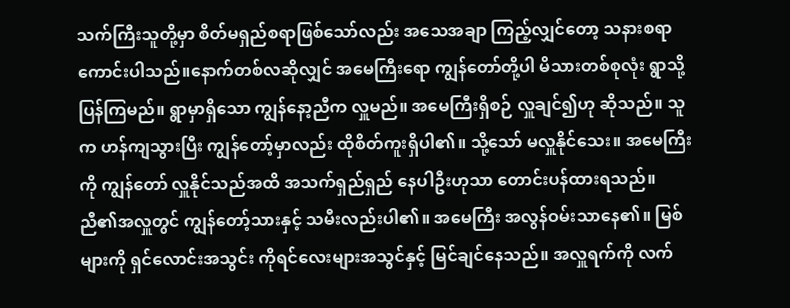သက်ကြီးသူတို့မှာ စိတ်မရှည်စရာဖြစ်သော်လည်း အသေအချာ ကြည့်လျှင်တော့ သနားစရာကောင်းပါသည်။နောက်တစ်လဆိုလျှင် အမေကြီးရော ကျွန်တော်တို့ပါ မိသားတစ်စုလုံး ရွာသို့ ပြန်ကြမည်။ ရွာမှာရှိသော ကျွန်နော့ညီက လှူမည်။ အမေကြီးရှိစဉ် လှူချင်၍ဟု ဆိုသည်။ သူက ဟန်ကျသွားပြီး ကျွန်တော့်မှာလည်း ထိုစိတ်ကူးရှိပါ၏။ သို့သော် မလှူနိုင်သေး။ အမေကြီးကို ကျွန်တော် လှူနိုင်သည်အထိ အသက်ရှည်ရှည် နေပါဦးဟုသာ တောင်းပန်ထားရသည်။ ညီ၏အလှူတွင် ကျွန်တော့်သားနှင့် သမီးလည်းပါ၏။ အမေကြီး အလွန်ဝမ်းသာနေ၏။ မြစ်များကို ရှင်လောင်းအသွင်း ကိုရင်လေးများအသွင်နှင့် မြင်ချင်နေသည်။ အလှူရက်ကို လက်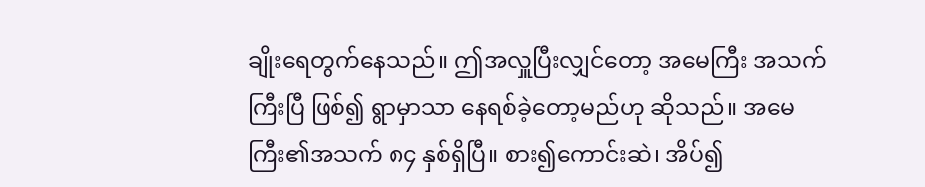ချိုးရေတွက်နေသည်။ ဤအလှူပြီးလျှင်တော့ အမေကြီး အသက်ကြီးပြီ ဖြစ်၍ ရွာမှာသာ နေရစ်ခဲ့တော့မည်ဟု ဆိုသည်။ အမေကြီး၏အသက် ၈၄ နှစ်ရှိပြီ။ စား၍ကောင်းဆဲ၊ အိပ်၍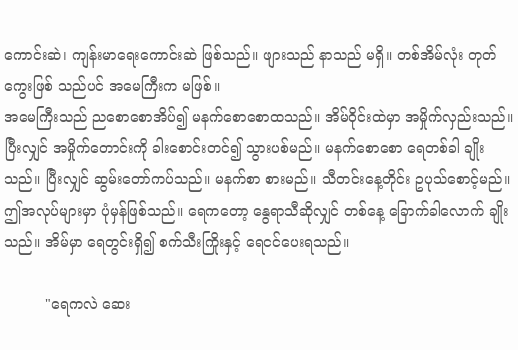ကောင်းဆဲ၊ ကျန်းမာရေးကောင်းဆဲ ဖြစ်သည်။ ဖျားသည် နာသည် မရှိ။ တစ်အိမ်လုံး တုတ်ကွေးဖြစ် သည်ပင် အမေကြီးက မဖြစ်။
အမေကြီးသည် ညစောစောအိပ်၍ မနက်စောစောထသည်။ အိမ်ဝိုင်းထဲမှာ အမှိုက်လှည်းသည်။ ပြီးလျှင် အမှိုက်တောင်းကို ခါးစောင်းတင်၍ သွားပစ်မည်။ မနက်စောစော ရေတစ်ခါ ချိုးသည်။ ပြီးလျှင် ဆွမ်းတော်ကပ်သည်။ မနက်စာ စားမည်။ သီတင်းနေ့တိုင်း ဥပုသ်စောင့်မည်။ ဤအလုပ်များမှာ ပုံမှန်ဖြစ်သည်။ ရေကတော့ နွေရာသီဆိုလျှင် တစ်နေ့ ခြောက်ခါလောက် ချိုးသည်။ အိမ်မှာ ရေတွင်းရှိ၍ စက်သီးကြိုးနှင့် ရေငင်ပေးရသည်။

         "ရေကလဲ ဆေး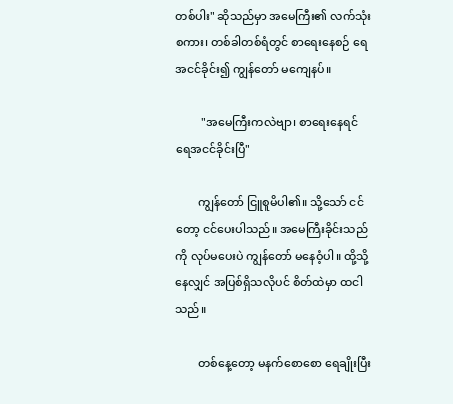တစ်ပါး" ဆိုသည်မှာ အမေကြီး၏ လက်သုံး စကား၊ တစ်ခါတစ်ရံတွင် စာရေးနေစဉ် ရေအငင်ခိုင်း၍ ကျွန်တော် မကျေနပ်။

         "အမေကြီးကလဲဗျာ၊ စာရေးနေရင် ရေအငင်ခိုင်းပြီ"

        ကျွန်တော် ငြူစူမိပါ၏။ သို့သော် ငင်တော့ ငင်ပေးပါသည်။ အမေကြီးခိုင်းသည်ကို လုပ်မပေးပဲ ကျွန်တော် မနေဝံ့ပါ။ ထို့သို့နေလျှင် အပြစ်ရှိသလိုပင် စိတ်ထဲမှာ ထငါသည်။

        တစ်နေ့တော့ မနက်စောစော ရေချိုးပြီး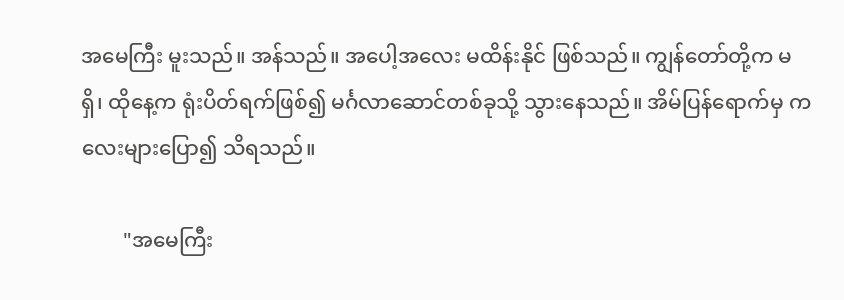အမေကြီး မူးသည်။ အန်သည်။ အပေါ့အလေး မထိန်းနိုင် ဖြစ်သည်။ ကျွန်တော်တို့က မရှိ၊ ထိုနေ့က ရုံးပိတ်ရက်ဖြစ်၍ မင်္ဂလာဆောင်တစ်ခုသို့ သွားနေသည်။ အိမ်ပြန်ရောက်မှ ကလေးများပြော၍ သိရသည်။

        "အမေကြီး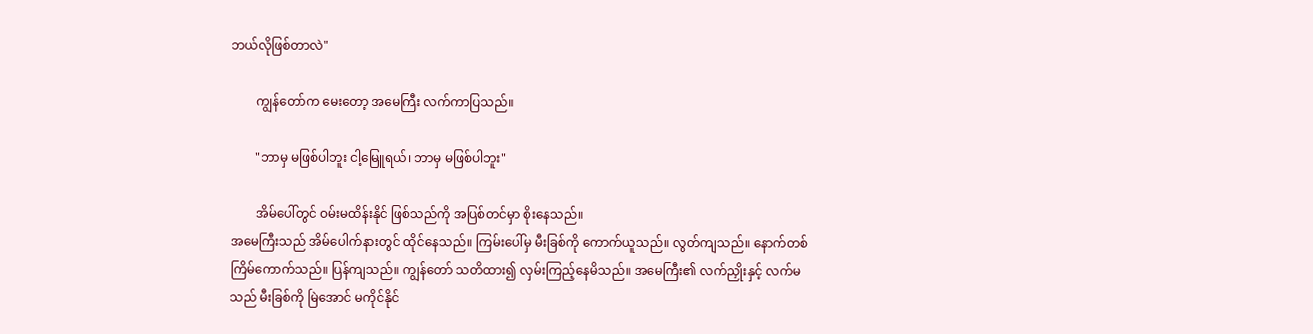ဘယ်လိုဖြစ်တာလဲ"

        ကျွန်တော်က မေးတော့ အမေကြီး လက်ကာပြသည်။

        "ဘာမှ မဖြစ်ပါဘူး ငါ့မြေူရယ်၊ ဘာမှ မဖြစ်ပါဘူး"

        အိမ်ပေါ်တွင် ဝမ်းမထိန်းနိုင် ဖြစ်သည်ကို အပြစ်တင်မှာ စိုးနေသည်။
အမေကြီးသည် အိမ်ပေါက်နားတွင် ထိုင်နေသည်။ ကြမ်းပေါ်မှ မီးခြစ်ကို ကောက်ယူသည်။ လွတ်ကျသည်။ နောက်တစ်ကြိမ်ကောက်သည်။ ပြန်ကျသည်။ ကျွန်တော် သတိထား၍ လှမ်းကြည့်နေမိသည်။ အမေကြီး၏ လက်ညှိုးနှင့် လက်မသည် မီးခြစ်ကို မြဲအောင် မကိုင်နိုင်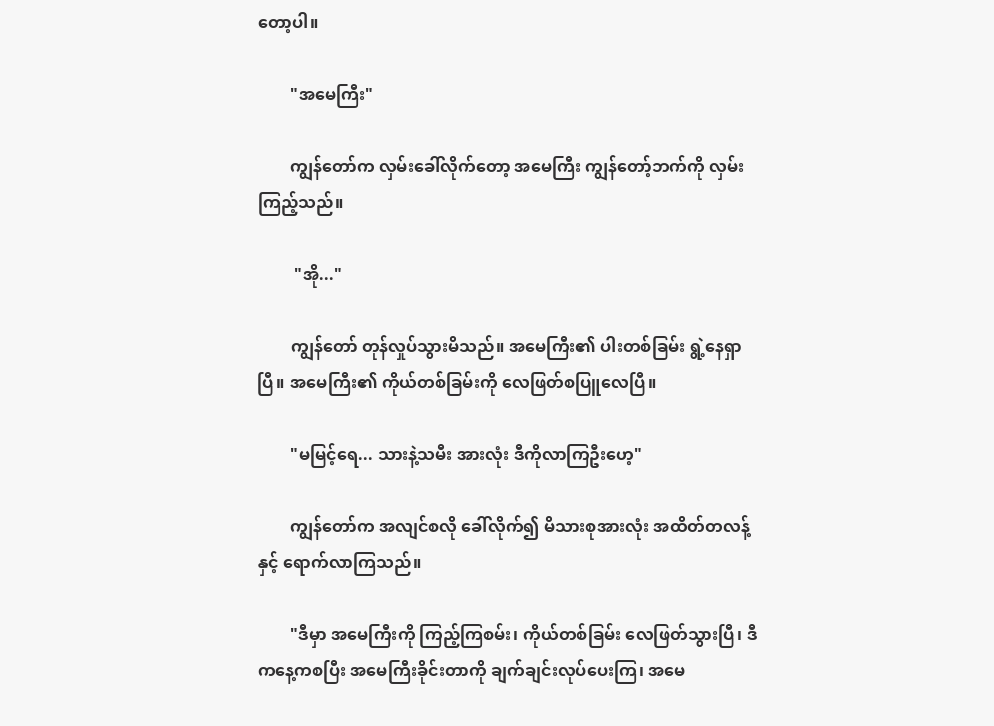တော့ပါ။

        "အမေကြီး"

        ကျွန်တော်က လှမ်းခေါ်လိုက်တော့ အမေကြီး ကျွန်တော့်ဘက်ကို လှမ်းကြည့်သည်။

         "အို..."

        ကျွန်တော် တုန်လှုပ်သွားမိသည်။ အမေကြီး၏ ပါးတစ်ခြမ်း ရွဲ့နေရှာပြီ။ အမေကြီး၏ ကိုယ်တစ်ခြမ်းကို လေဖြတ်စပြူလေပြီ။

        "မမြင့်ရေ... သားနဲ့သမီး အားလုံး ဒီကိုလာကြဦးဟေ့"

        ကျွန်တော်က အလျင်စလို ခေါ်လိုက်၍ မိသားစုအားလုံး အထိတ်တလန့်နှင့် ရောက်လာကြသည်။

        "ဒီမှာ အမေကြီးကို ကြည့်ကြစမ်း၊ ကိုယ်တစ်ခြမ်း လေဖြတ်သွားပြီ၊ ဒီကနေ့ကစပြီး အမေကြီးခိုင်းတာကို ချက်ချင်းလုပ်ပေးကြ၊ အမေ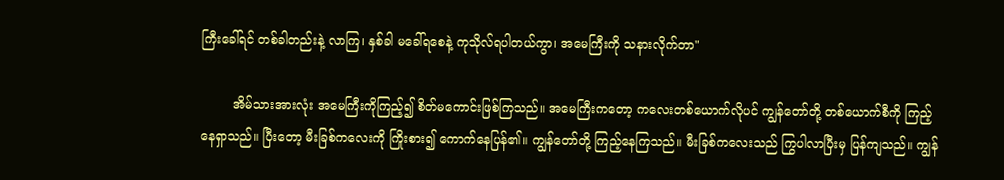ကြီးခေါ်ရင် တစ်ခါတည်းနဲ့ လာကြ၊ နှစ်ခါ မခေါ်ရစေနဲ့ ကုသိုလ်ရပါတယ်ကွာ၊ အမေကြီးကို သနားလိုက်တာ"

        အိမ်သားအားလုံး အမေကြီးကိုကြည့်၍ စိတ်မကောင်းဖြစ်ကြသည်။ အမေကြီးက‌တော့ ကလေးတစ်ယောက်လိုပင် ကျွန်တော်တို့ တစ်ယောက်စီကို ကြည့်နေရှာသည်။ ပြီးတော့ မီးခြစ်ကလေးကို ကြိုးစား၍ ကောက်နေပြန်၏။ ကျွန်တော်တို့ ကြည့်နေကြသည်။ မီးခြစ်ကလေးသည် ကြွပါလာပြီးမှ ပြန်ကျသည်။ ကျွန်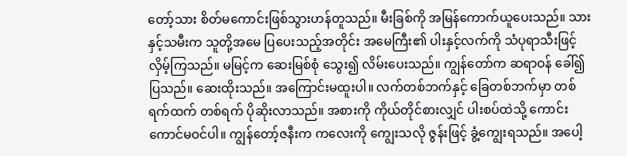တော့်သား စိတ်မကောင်းဖြစ်သွားဟန်တူသည်။ မီးခြစ်ကို အမြန်ကောက်ယူပေးသည်။ သားနှင့်သမီးက သူတို့အမေ ပြပေးသည့်အတိုင်း အမေကြီး၏ ပါးနှင့်လက်ကို သံပုရာသီးဖြင့် လှိမ့်ကြသည်။ မမြင့်က ဆေးမြစ်စုံ သွေး၍ လိမ်းပေးသည်။ ကျွန်တော်က ဆရာဝန် ခေါ်၍ ပြသည်။ ဆေးထိုးသည်။ အကြောင်းမထူးပါ။ လက်တစ်ဘက်နှင့် ခြေတစ်ဘက်မှာ တစ်ရက်ထက် တစ်ရက် ပိုဆိုးလာသည်။ အစားကို ကိုယ်တိုင်စားလျှင် ပါးစပ်ထဲသို့ ကောင်းကောင်မဝင်ပါ။ ကျွန်တော့်ဇနီးက ကလေးကို ကျွေးသလို ဇွန်းဖြင့် ခွံ့ကျွေးရသည်။ အပေါ့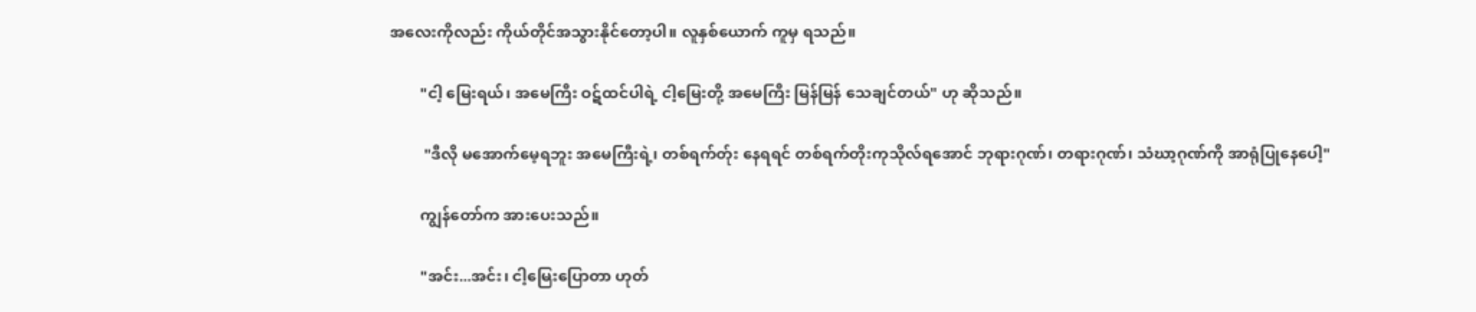အလေးကိုလည်း ကိုယ်တိုင်အသွားနိုင်တော့ပါ။ လူနှစ်ယောက် ကူမှ ရသည်။

        "ငါ့ မြေးရယ်၊ အမေကြီး ဝဋ်ထင်ပါရဲ့ ငါ့မြေးတို့ အမေကြီး မြန်မြန် သေချင်တယ်" ဟု ဆိုသည်။

         "ဒီလို မအောက်မေ့ရဘူး အမေကြီးရဲ့၊ တစ်ရက်တ်ုး နေရရင် တစ်ရက်တိုးကုသိုလ်ရအောင် ဘုရားဂုဏ်၊ တရားဂုဏ်၊ သံဃာ့ဂုဏ်ကို အာရုံပြုနေပေါ့"

        ကျွန်တော်က အားပေးသည်။

        "အင်း...အင်း၊ ငါ့မြေးပြောတာ ဟုတ်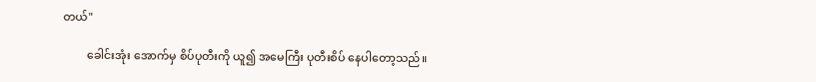တယ်"

        ခေါင်းအုံး အောက်မှ စိပ်ပုတီးကို ယူ၍ အမေကြီး ပုတီးစိပ် နေပါတော့သည်။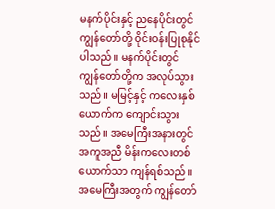မနက်ပိုင်းနှင့် ညနေပိုင်းတွင် ကျွန်တော်တို့ ဝိုင်းဝန်းပြုစုနိုင်ပါသည်။ မနက်ပိုင်းတွင် ကျွန်တော်တို့က အလုပ်သွားသည်။ မမြင့်နှင့် ကလေးနှစ်ယောက်က ကျောင်းသွားသည်။ အမေကြီးအနားတွင် အကူအညီ မိန်းကလေးတစ်ယောက်သာ ကျန်ရစ်သည်။ အမေကြီးအတွက် ကျွန်တော်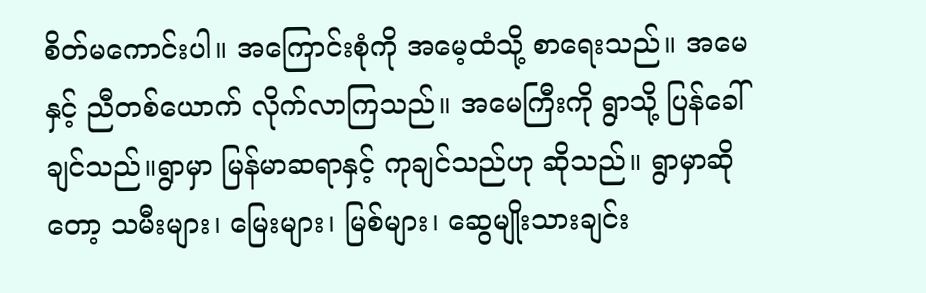စိတ်မကောင်းပါ။ အကြောင်းစုံကို အမေ့ထံသို့ စာရေးသည်။ အမေနှင့် ညီတစ်ယောက် လိုက်လာကြသည်။ အမေကြီးကို ရွာသို့ ပြန်ခေါ်ချင်သည်။ရွာမှာ မြန်မာဆရာနှင့် ကုချင်သည်ဟု ဆိုသည်။ ရွာမှာဆိုတော့ သမီးများ၊ မြေးများ၊ မြစ်များ၊ ဆွေမျိုးသားချင်း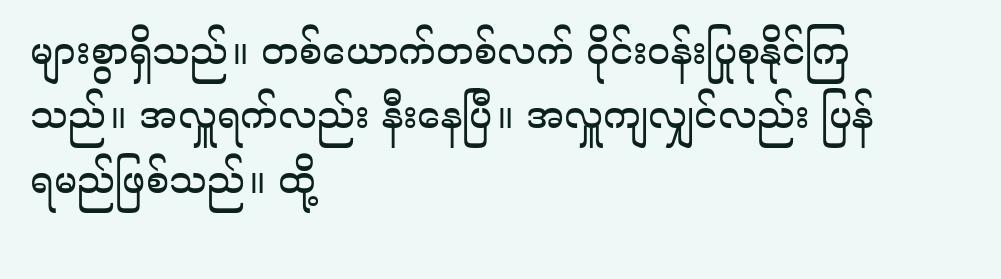များစွာရှိသည်။ တစ်ယောက်တစ်လက် ဝိုင်းဝန်းပြုစုနိုင်ကြသည်။ အလှူရက်လည်း နီးနေပြီ။ အလှူကျလျှင်လည်း ပြန်ရမည်ဖြစ်သည်။ ထို့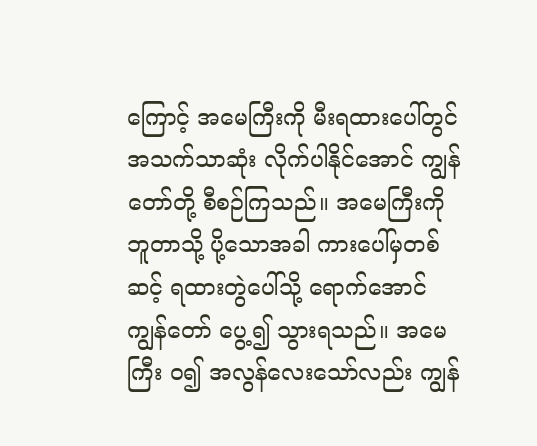ကြောင့် အမေကြီးကို မီးရထားပေါ်တွင် အသက်သာဆုံး လိုက်ပါနိုင်အောင် ကျွန်တော်တို့ စီစဉ်ကြသည်။ အမေကြီးကို ဘူတာသို့ ပို့သောအခါ ကားပေါ်မှတစ်ဆင့် ရထားတွဲပေါ်သို့ ရောက်အောင် ကျွန်တော် ပွေ့၍ သွားရသည်။ အမေကြီး ဝ၍ အလွန်လေးသော်လည်း ကျွန်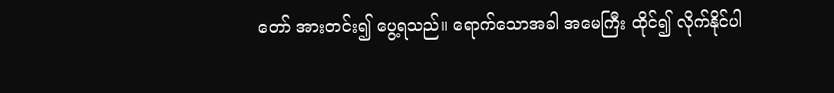တော် အားတင်း၍ ပွေ့ရသည်။ ရောက်သောအခါ အမေကြီး ထိုင်၍ လိုက်နိုင်ပါ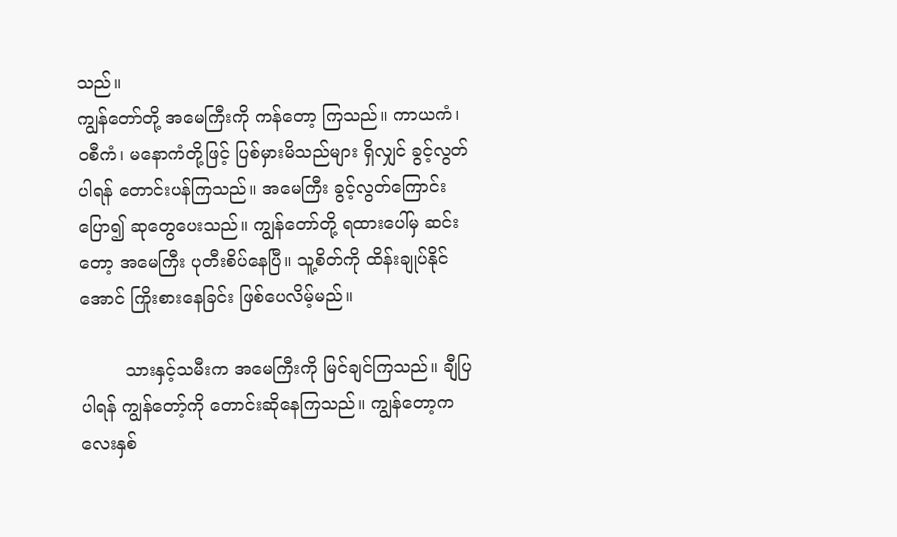သည်။
ကျွန်တော်တို့ အမေကြီးကို ကန်တော့ ကြသည်။ ကာယကံ၊ ဝစီကံ၊ မနောကံတို့ဖြင့် ပြစ်မှားမိသည်များ ရှိလျှင် ခွင့်လွတ်ပါရန် တောင်းပန်ကြသည်။ အမေကြီး ခွင့်လွတ်ကြောင်းပြော၍ ဆုတွေပေးသည်။ ကျွန်တော်တို့ ရထားပေါ်မှ ဆင်းတော့ အမေကြီး ပုတီးစိပ်နေပြီ။ သူ့စိတ်ကို ထိန်းချုပ်နိုင်အောင် ကြိုးစားနေခြင်း ဖြစ်ပေလိမ့်မည်။

        သားနှင့်သမီးက အမေကြီးကို မြင်ချင်ကြသည်။ ချီပြပါရန် ကျွန်တော့်ကို တောင်းဆိုနေကြသည်။ ကျွန်တော့ကလေးနှစ်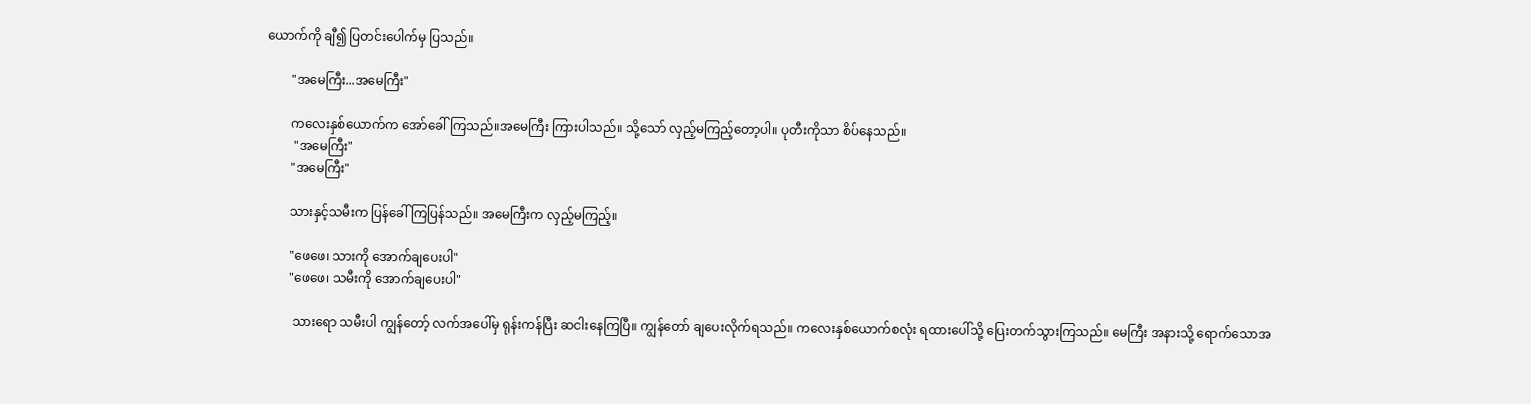ယောက်ကို ချီ၍ ပြတင်းပေါက်မှ ပြသည်။

        "အမေကြီး...အမေကြီး"

        ကလေးနှစ်ယောက်က အော်ခေါ်ကြသည်။အမေကြီး ကြားပါသည်။ သို့သော် လှည့်မကြည့်တော့ပါ။ ပုတီးကိုသာ စိပ်နေသည်။
         "အမေကြီး"
        "အမေကြီး"

        သားနှင့်သမီးက ပြန်ခေါ်ကြပြန်သည်။ အမေကြီးက လှည့်မကြည့်။

        "ဖေဖေ၊ သားကို အောက်ချပေးပါ"
        "ဖေဖေ၊ သမီးကို အောက်ချပေးပါ"

         သားရော သမီးပါ ကျွန်တော့် လက်အပေါ်မှ ရုန်းကန်ပြီး ဆငါးနေကြပြီ။ ကျွန်တော် ချပေးလိုက်ရသည်။ ကလေးနှစ်ယောက်စလုံး ရထားပေါ်သို့ ပြေးတက်သွားကြသည်။ မေကြီး အနားသို့ ရောက်သောအ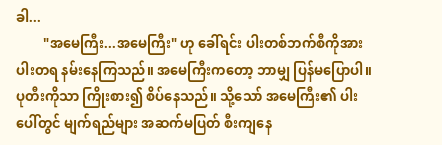ခါ...
        "အမေကြီး...အမေကြီး" ဟု ခေါ်ရင်း ပါးတစ်ဘက်စီကိုအားပါးတရ နမ်းနေကြသည်။ အမေကြီးကတော့ ဘာမျှ ပြန်မပြောပါ။ ပုတီးကိုသာ ကြိုးစား၍ စိပ်‌နေသည်။ သို့သော် အမေကြီး၏ ပါးပေါ်တွင် မျက်ရည်များ အဆက်မပြတ် စီးကျနေ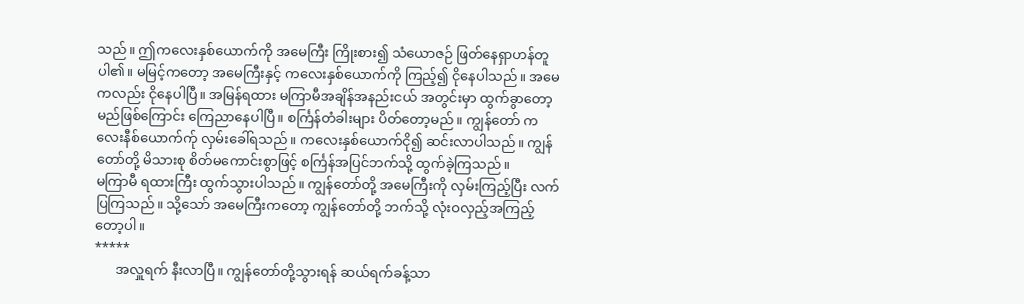သည်။ ဤကလေးနှစ်ယောက်ကို အမေကြီး ကြိုးစား၍ သံယောဇဉ် ဖြတ်နေရှာဟန်တူပါ၏။ မမြင့်ကတော့ အမေကြီးနှင့် ကလေးနှစ်ယောက်ကို ကြည့်၍ ငိုနေပါသည်။ အမေကလည်း ငိုနေပါပြီ။ အမြန်ရထား မကြာမီအချိန်အနည်းငယ် အတွင်းမှာ ထွက်ခွာတော့မည်ဖြစ်ကြောင်း ကြေညာနေပါပြီ။ စင်္ကြန်တံခါးများ ပိတ်တော့မည်။ ကျွန်တော် ကလေးနီစ်ယောက်က်ု လှမ်းခေါ်ရသည်။ ကလေးနှစ်ယောက်ငို၍ ဆင်းလာပါသည်။ ကျွန်တော်တို့ မိသားစု စိတ်မကောင်းစွာဖြင့် စင်္ကြန်အပြင်ဘက်သို့ ထွက်ခဲ့ကြသည်။
မကြာမီ ရထားကြီး ထွက်သွားပါသည်။ ကျွန်တော်တို့ အမေကြီးကို လှမ်းကြည့်ပြီး လက်ပြကြသည်။ သို့သော် အမေကြီးကတော့ ကျွန်တော်တို့ ဘက်သို့ လုံးဝလှည့်အကြည့်တော့ပါ။
*****
      အလှူရက် နီးလာပြီ။ ကျွန်တော်တို့သွားရန် ဆယ်ရက်ခန့်သာ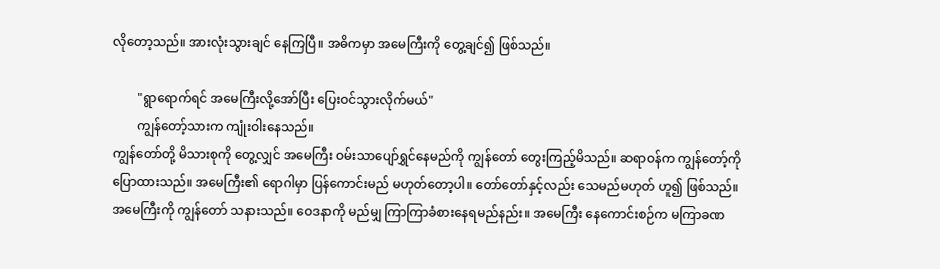လိုတော့သည်။ အားလုံးသွားချင် နေကြပြီ။ အဓိကမှာ အမေကြီးကို တွေ့ချင်၍ ဖြစ်သည်။

        "ရွာရောက်ရင် အမေကြီးလို့အော်ပြီး ပြေးဝင်သွားလိုက်မယ်"
        ကျွန်တော့်သားက ကျုံးဝါး‌နေသည်။
ကျွန်တော်တို့ မိသားစုကို တွေ့လျှင် အမေကြီး ဝမ်းသာပျော်ရွှင်နေမည်ကို ကျွန်တော် တွေးကြည့်မိသည်။ ဆရာဝန်က ကျွန်တော့်ကို ပြောထားသည်။ အမေကြီး၏ ရောဂါမှာ ပြန်‌ကောင်းမည် မဟုတ်တော့ပါ။ တော်တော်နှင့်လည်း သေမည်မဟုတ် ဟူ၍ ဖြစ်သည်။ အမေကြီးကို ကျွန်တော် သနားသည်။ ဝေဒနာကို မည်မျှ ကြာကြာခံစားနေရမည်နည်း။ အမေကြီး နေကောင်းစဉ်က မကြာခဏ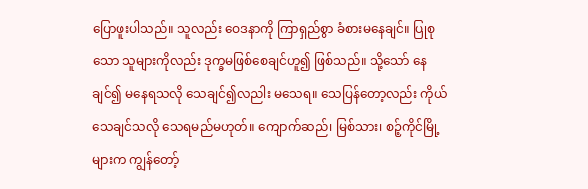ပြောဖူးပါသည်။ သူလည်း ဝေဒနာကို ကြာရှည်စွာ ခံစားမနေချင်။ ပြုစုသော သူများကိုလည်း ဒုက္ခမဖြစ်စေချင်ဟူ၍ ဖြစ်သည်။ သို့သော် နေချင်၍ မနေရသလို သေချင်၍လညါး မသေရ။ သေပြန်တော့လည်း ကိုယ်သေချင်သလို သေရမည်မဟုတ်။ ကျောက်ဆည်၊ မြစ်သား၊ စဉ့်ကိုင်မြို့များက ကျွန်တော့်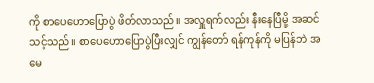ကို စာပေဟောပြောပွဲ ဖိတ်လာသည်။ အလှူရက်လည်း နီးနေပြီမို့ အဆင်သင့်သည်။ စာပေဟောပြောပွဲပြီးလျှင် ကျွန်တော် ရန်ကုန်ကို မပြန်ဘဲ အမေ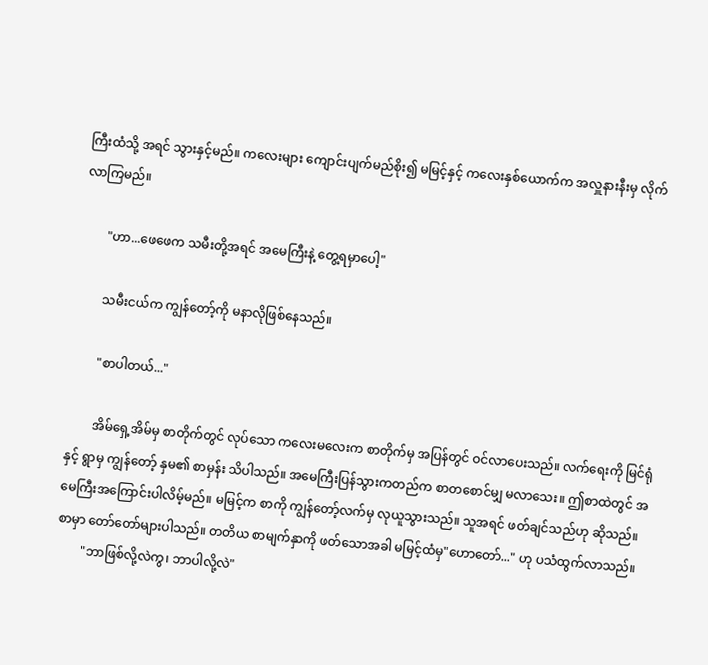ကြီးထံသို့ အရင် သွားနှင့်မည်။ ကလေးများ ကျောင်းပျက်မည်စိုး၍ မမြင့်နှင့် ကလေးနှစ်ယောက်က အလှူနားနီးမှ လိုက်လာကြမည်။

        "ဟာ...ဖေဖေက သမီးတို့အရင် အမေကြီးနဲ့ တွေ့ရမှာပေါ့"

        သမီးငယ်က ကျွန်တော့်ကို မနာလိုဖြစ်နေသည်။

        "စာပါတယ်..."

        အိမ်ရှေ့အိမ်မှ စာတိုက်တွင် လုပ်သော ကလေးမလေးက စာတိုက်မှ အပြန်တွင် ဝင်လာပေးသည်။ လက်ရေးကို မြင်ရုံနှင့် ရွာမှ ကျွန်တော့် နှမ၏ စာမှန်း သိပါသည်။ အမေကြီးပြန်သွားကတည်က စာတစောင်မျှ မလာသေး။ ဤစာထဲတွင် အမေကြီးအကြောင်းပါလိမ့်မည်။ မမြင့်က စာကို ကျွန်တော့်လက်မှ လုယူသွားသည်။ သူအရင် ဖတ်ချင်သည်ဟု ဆိုသည်။
စာမှာ တော်တော်များပါသည်။ တတိယ စာမျက်နှာကို ဖတ်သောအခါ မမြင့်ထံမှ"ဟောတော်..." ဟု ပသံထွက်လာသည်။
        "ဘာဖြစ်လို့လဲကွ၊ ဘာပါလို့လဲ"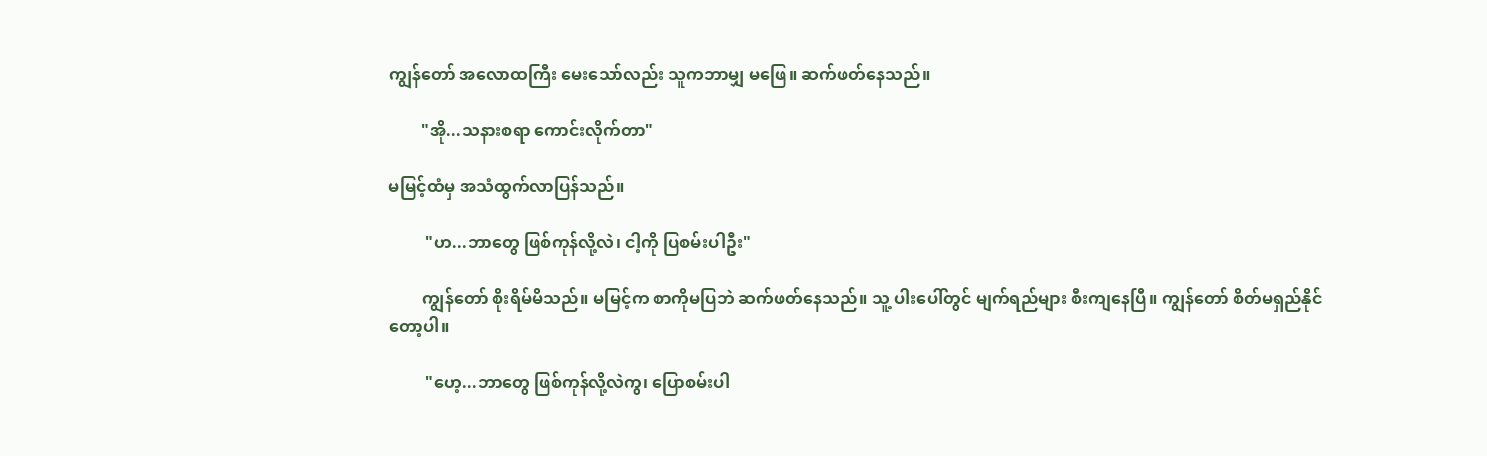ကျွန်တော် အလောထကြီး မေးသော်လည်း သူကဘာမျှ မဖြေ။ ဆက်ဖတ်နေသည်။

        "အို...သနားစရာ ကောင်းလိုက်တာ"

မမြင့်ထံမှ အသံထွက်လာပြန်သည်။

         "ဟ...ဘာတွေ ဖြစ်ကုန်လို့လဲ၊ ငါ့ကို ပြစမ်းပါဦး"

        ကျွန်တော် စိုးရိမ်မိသည်။ မမြင့်က စာကိုမပြဘဲ ဆက်ဖတ်နေသည်။ သူ့ ပါးပေါ်တွင် မျက်ရည်များ စီးကျနေပြီ။ ကျွန်တော် စိတ်မရှည်နိုင်တော့ပါ။

         "ဟေ့...ဘာတွေ ဖြစ်ကုန်လို့လဲကွ၊ ပြောစမ်းပါ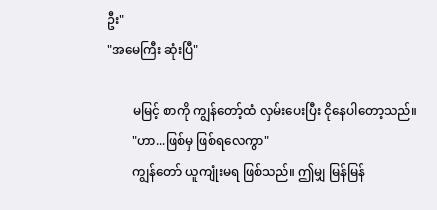ဦး"
"အမေကြီး ဆုံးပြီ"

        မမြင့် စာကို ကျွန်တော့်ထံ လှမ်းပေးပြီး ငိုနေပါတော့သည်။
        "ဟာ...ဖြစ်မှ ဖြစ်ရလေကွာ"
        ကျွန်တော် ယူကျုံးမရ ဖြစ်သည်။ ဤမျှ မြန်မြန်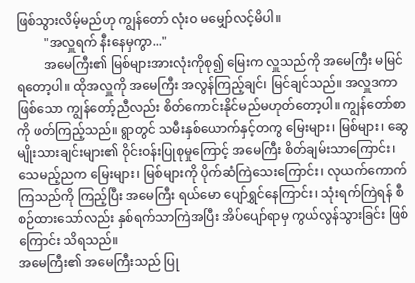ဖြစ်သွားလိမ့်မည်ဟု ကျွန်တော် လုံးဝ မမျှော်လင့်မိပါ။
         "အလှူရက် နီးနေမှကွာ..."
         အမေကြီး၏ မြစ်များအားလုံးကိုစု၍ မြေးက လှူသည်ကို အမေကြီး မမြင်ရတော့ပါ။ ထိုအလှူကို အမေကြီး အလွန်ကြည့်ချင်၊ မြင်ချင်သည်။ အလှူဒကာဖြစ်သော ကျွန်တော့်ညီလည်း စိတ်ကောင်းနိုင်မည်မဟုတ်တော့ပါ။ ကျွန်တော်စာကို ဖတ်ကြည့်သည်။ ရွာတွင် သမီးနှစ်ယောက်နှင့်တကွ မြေးများ၊ မြစ်များ၊ ဆွေမျိုးသားချင်းများ၏ ဝိုင်းဝန်းပြုစုမှုကြောင့် အမေကြီး စိတ်ချမ်းသာကြောင်း၊ သေမည့်ညက မြေးများ၊ မြစ်များကို ပိုက်ဆံကြဲသေးကြောင်း၊ လုယက်ကောက်ကြသည်ကို ကြည့်ပြီး အမေကြီး ရယ်မော ပျော်ရွှင်နေကြာင်း၊ သုံးရက်ကြဲရန် စီစဉ်ထားသော်လည်း နှစ်ရက်သာကြဲအပြီး အိပ်ပျော်ရာမှ ကွယ်လွန်သွားခြင်း ဖြစ်ကြောင်း သိရသည်။
အမေကြီး၏ အမေကြီးသည် ပြု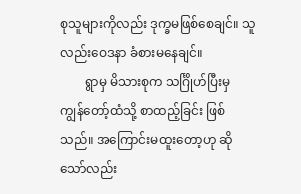စုသူများကိုလည်း ဒုက္ခမဖြစ်စေချင်။ သူလည်းဝေဒနာ ခံစားမနေချင်။
        ရွာမှ မိသားစုက သင်္ဂြိုဟ်ပြီးမှ ကျွန်တော့်ထံသို့ စာထည့်ခြင်း ဖြစ်သည်။ အကြောင်းမထူးတော့ဟု ဆိုသော်လည်း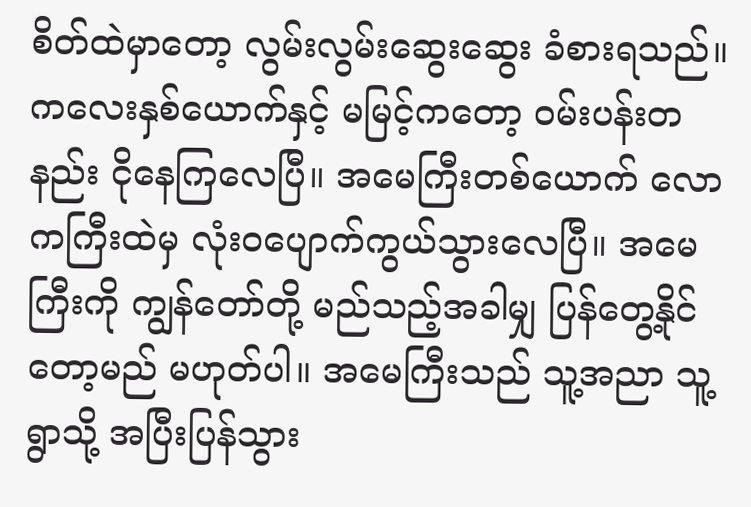စိတ်ထဲမှာတော့ လွမ်းလွမ်းဆွေးဆွေး ခံစားရသည်။ ကလေးနှစ်ယောက်နှင့် မမြင့်ကတော့ ဝမ်းပန်းတနည်း ငိုနေကြလေပြီ။ အမေကြီးတစ်ယောက် လောကကြီးထဲမှ လုံးဝပျောက်ကွယ်သွားလေပြီ။ အမေကြီးကို ကျွန်တော်တို့ မည်သည့်အခါမျှ ပြန်တွေ့နိုင်တော့မည် မဟုတ်ပါ။ အမေကြီးသည် သူ့အညာ သူ့ရွာသို့ အပြီးပြန်သွား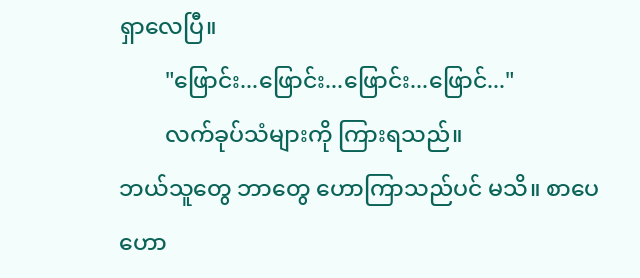ရှာလေပြီ။
        "ဖြောင်း...ဖြောင်း...ဖြောင်း...ဖြောင်..."
        လက်ခုပ်သံများကို ကြားရသည်။
ဘယ်သူတွေ ဘာတွေ ဟောကြာသည်ပင် မသိ။ စာပေ ဟော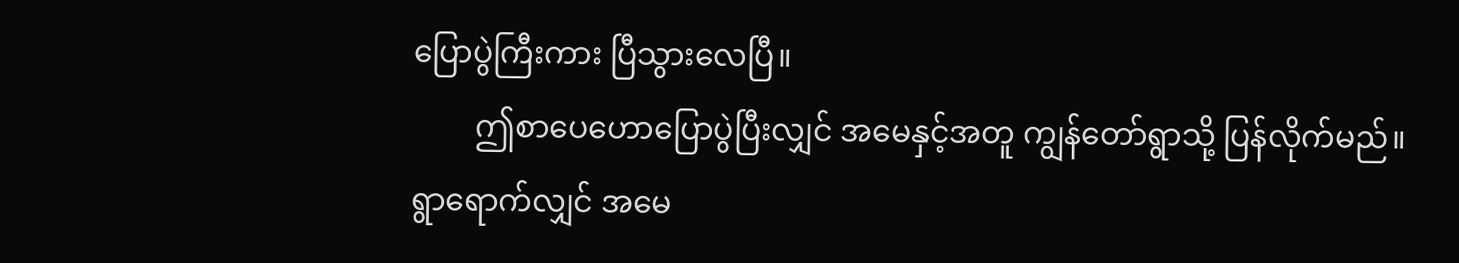ပြောပွဲကြီးကား ပြီသွားလေပြီ။
        ဤစာပေဟောပြောပွဲပြီးလျှင် အမေနှင့်အတူ ကျွန်တော်ရွာသို့ ပြန်လိုက်မည်။ ရွာရောက်လျှင် အမေ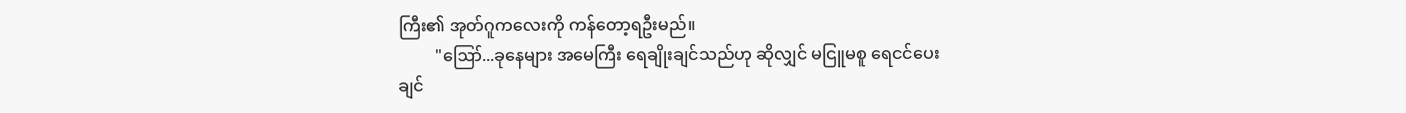ကြီး၏ အုတ်ဂူကလေးကို ကန်တော့ရဦးမည်။
         "ဪ...ခုနေများ အမေကြီး ရေချိုးချင်သည်ဟု ဆိုလျှင် မငြူမစူ ရေငင်ပေးချင်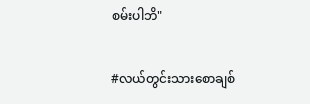စမ်းပါဘိ"

#လယ်တွင်းသားစောချစ်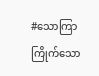#သောကြာကြိုက်သော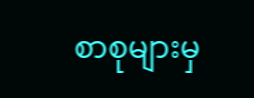စာစုများမှ